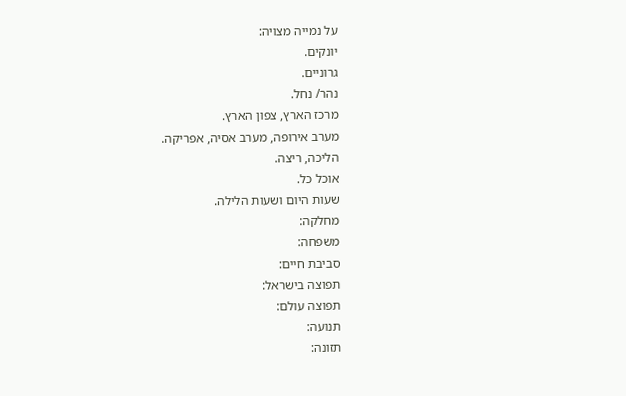על נמייה מצויה:
יונקים.
גרוניים.
נהר/ נחל.
מרכז הארץ, צפון הארץ.
מערב אירופה, מערב אסיה, אפריקה.
הליכה, ריצה.
אוכל כל.
שעות היום ושעות הלילה.
מחלקה:
משפחה:
סביבת חיים:
תפוצה בישראל:
תפוצה עולם:
תנועה:
תזונה: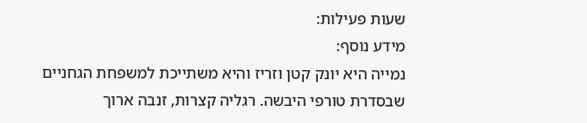שעות פעילות:
מידע נוסף:
נמייה היא יונק קטן וזריז והיא משתייכת למשפחת הגחניים שבסדרת טורפי היבשה. רגליה קצרות, זנבה ארוך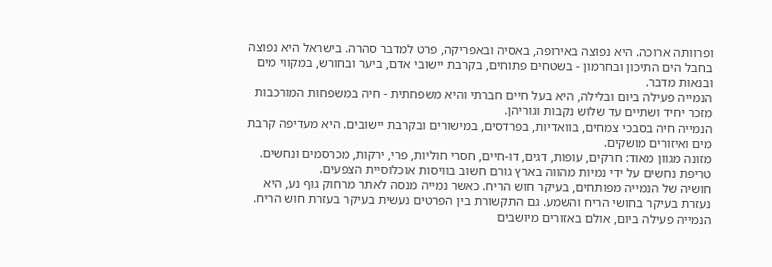ופרוותה ארוכה. היא נפוצה באירופה, באסיה ובאפריקה, פרט למדבר סהרה. בישראל היא נפוצה בחבל הים התיכון ובחרמון - בשטחים פתוחים, בקרבת יישובי אדם, ביער ובחורש, במקווי מים ובנאות מדבר.
הנמייה פעילה ביום ובלילה, היא בעל חיים חברתי והיא משפחתית - חיה במשפחות המורכבות מזכר יחיד ושתיים עד שלוש נקבות וגוריהן.
הנמייה חיה בסבכי צמחים, בוואדיות, בפרדסים, במישורים ובקרבת יישובים. היא מעדיפה קרבת מים ואיזורים מושקים.
מזונה מגוון מאוד: חרקים, עופות, דגים, דו-חיים, חסרי חוליות, פרי, ירקות, מכרסמים ונחשים. טריפת נחשים על ידי נמיות מהווה בארץ גורם חשוב בוויסות אוכלוסיית הצפעים.
חושיה של הנמייה מפותחים, בעיקר חוש הריח. כאשר נמייה מנסה לאתר מרחוק גוף נע, היא נעזרת בעיקר בחושי הריח והשמע. גם התקשורת בין הפרטים נעשית בעיקר בעזרת חוש הריח.
הנמייה פעילה ביום, אולם באזורים מיושבים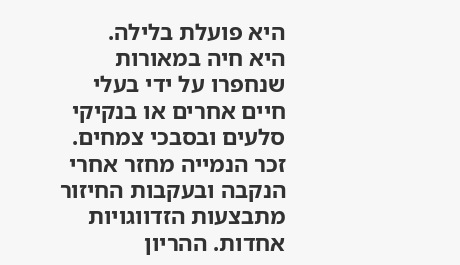היא פועלת בלילה.
היא חיה במאורות שנחפרו על ידי בעלי חיים אחרים או בנקיקי סלעים ובסבכי צמחים.
זכר הנמייה מחזר אחרי הנקבה ובעקבות החיזור מתבצעות הזדווגויות אחדות. ההריון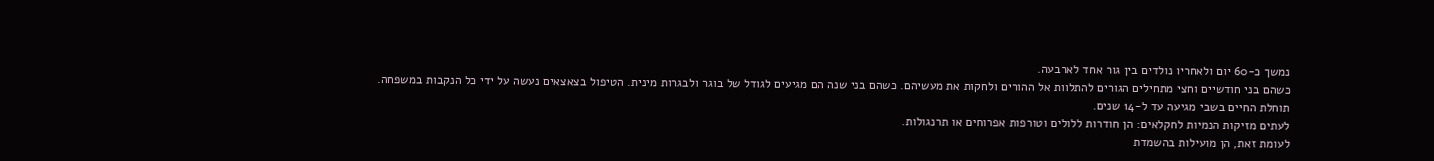נמשך כ-60 יום ולאחריו נולדים בין גור אחד לארבעה.
כשהם בני חודשיים וחצי מתחילים הגורים להתלוות אל ההורים ולחקות את מעשיהם. כשהם בני שנה הם מגיעים לגודל של בוגר ולבגרות מינית. הטיפול בצאצאים נעשה על ידי כל הנקבות במשפחה.
תוחלת החיים בשבי מגיעה עד ל-14 שנים.
לעתים מזיקות הנמיות לחקלאים: הן חודרות ללולים וטורפות אפרוחים או תרנגולות.
לעומת זאת, הן מועילות בהשמדת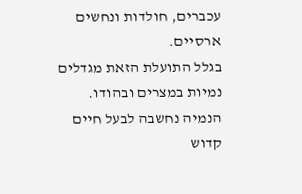עכברים, חולדות ונחשים ארסיים.
בגלל התועלת הזאת מגדלים נמיות במצרים ובהודו.
הנמיה נחשבה לבעל חיים קדוש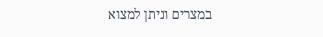במצרים וניתן למצוא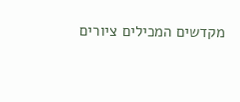מקדשים המכילים ציורים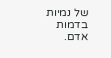של נמיות בדמות אדם.